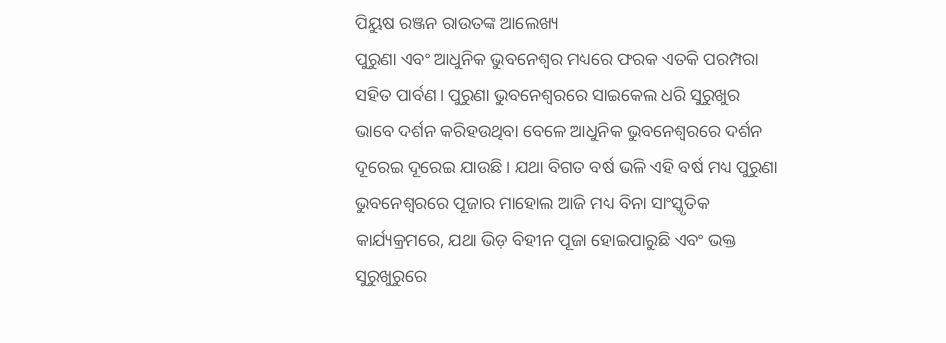ପିୟୁଷ ରଞ୍ଜନ ରାଉତଙ୍କ ଆଲେଖ୍ୟ
ପୁରୁଣା ଏବଂ ଆଧୁନିକ ଭୁବନେଶ୍ୱର ମଧ୍ୟରେ ଫରକ ଏତକି ପରମ୍ପରା ସହିତ ପାର୍ବଣ। ପୁରୁଣା ଭୁବନେଶ୍ୱରରେ ସାଇକେଲ ଧରି ସୁରୁଖୁର ଭାବେ ଦର୍ଶନ କରିହଉଥିବା ବେଳେ ଆଧୁନିକ ଭୁବନେଶ୍ୱରରେ ଦର୍ଶନ ଦୂରେଇ ଦୂରେଇ ଯାଉଛି। ଯଥା ବିଗତ ବର୍ଷ ଭଳି ଏହି ବର୍ଷ ମଧ୍ୟ ପୁରୁଣା ଭୁବନେଶ୍ୱରରେ ପୂଜାର ମାହୋଲ ଆଜି ମଧ୍ୟ ବିନା ସାଂସ୍କୃତିକ କାର୍ଯ୍ୟକ୍ରମରେ, ଯଥା ଭିଡ଼ ବିହୀନ ପୂଜା ହୋଇପାରୁଛି ଏବଂ ଭକ୍ତ ସୁରୁଖୁରୁରେ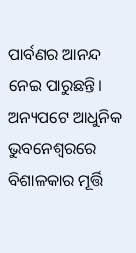ପାର୍ବଣର ଆନନ୍ଦ ନେଇ ପାରୁଛନ୍ତି।
ଅନ୍ୟପଟେ ଆଧୁନିକ ଭୁବନେଶ୍ୱରରେ ବିଶାଳକାର ମୂର୍ତ୍ତି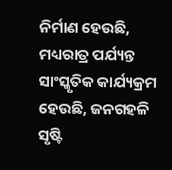ନିର୍ମାଣ ହେଉଛି, ମଧ୍ୟରାତ୍ର ପର୍ଯ୍ୟନ୍ତ ସାଂସ୍କୃତିକ କାର୍ଯ୍ୟକ୍ରମ ହେଉଛି, ଜନଗହଳି ସୃଷ୍ଟି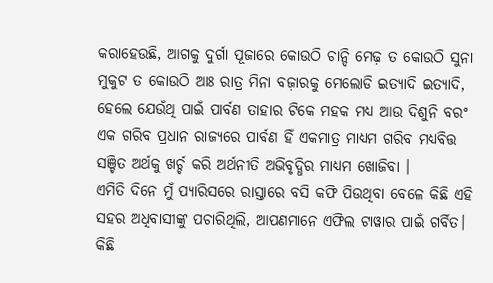କରାହେଉଛି, ଆଗକୁ ଦୁର୍ଗା ପୂଜାରେ କୋଉଠି ଚାନ୍ଦି ମେଢ଼ ତ କୋଉଠି ସୁନା ମୁକୁଟ ତ କୋଉଠି ଆଃ ରାତ୍ର ମିନା ବଜ଼ାରକୁ ମେଲୋଡି ଇତ୍ୟାଦି ଇତ୍ୟାଦି, ହେଲେ ଯେଉଁଥି ପାଇଁ ପାର୍ବଣ ତାହାର ଟିକେ ମହକ ମଧ୍ୟ ଆଉ ଦିଶୁନି ବରଂ ଏକ ଗରିବ ପ୍ରଧାନ ରାଜ୍ୟରେ ପାର୍ବଣ ହିଁ ଏକମାତ୍ର ମାଧ୍ୟମ ଗରିବ ମଧ୍ୟବିତ୍ତ ସଞ୍ଚିତ ଅର୍ଥକୁ ଖର୍ଚ୍ଚ କରି ଅର୍ଥନୀତି ଅଭିବୃଦ୍ଧିର ମାଧ୍ୟମ ଖୋଜିବା ।
ଏମିତି ଦିନେ ମୁଁ ପ୍ୟାରିସରେ ରାସ୍ତାରେ ବସି କଫି ପିଉଥିବା ବେଳେ କିଛି ଏହି ସହର ଅଧିବାସୀଙ୍କୁ ପଚାରିଥିଲି, ଆପଣମାନେ ଏଫିଲ ଟାୱାର ପାଇଁ ଗର୍ବିତ। କିଛି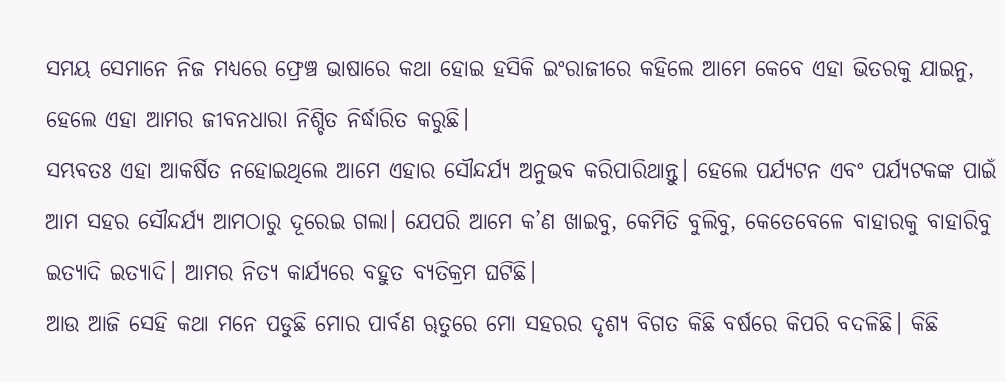ସମୟ ସେମାନେ ନିଜ ମଧ୍ୟରେ ଫ୍ରେଞ୍ଚ ଭାଷାରେ କଥା ହୋଇ ହସିକି ଇଂରାଜୀରେ କହିଲେ ଆମେ କେବେ ଏହା ଭିତରକୁ ଯାଇନୁ, ହେଲେ ଏହା ଆମର ଜୀବନଧାରା ନିଶ୍ଚିତ ନିର୍ଦ୍ଧାରିତ କରୁଛି।
ସମ୍ଭବତଃ ଏହା ଆକର୍ଷିତ ନହୋଇଥିଲେ ଆମେ ଏହାର ସୌନ୍ଦର୍ଯ୍ୟ ଅନୁଭବ କରିପାରିଥାନ୍ତୁ। ହେଲେ ପର୍ଯ୍ୟଟନ ଏବଂ ପର୍ଯ୍ୟଟକଙ୍କ ପାଇଁ ଆମ ସହର ସୌନ୍ଦର୍ଯ୍ୟ ଆମଠାରୁ ଦୂରେଇ ଗଲା। ଯେପରି ଆମେ କ’ଣ ଖାଇବୁ, କେମିତି ବୁଲିବୁ, କେତେବେଳେ ବାହାରକୁ ବାହାରିବୁ ଇତ୍ୟାଦି ଇତ୍ୟାଦି। ଆମର ନିତ୍ୟ କାର୍ଯ୍ୟରେ ବହୁତ ବ୍ୟତିକ୍ରମ ଘଟିଛି।
ଆଉ ଆଜି ସେହି କଥା ମନେ ପଡୁଛି ମୋର ପାର୍ବଣ ୠତୁରେ ମୋ ସହରର ଦୃଶ୍ୟ ବିଗତ କିଛି ବର୍ଷରେ କିପରି ବଦଳିଛି। କିଛି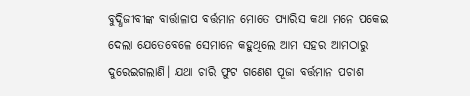ବୁଦ୍ଧିଜୀବୀଙ୍କ ବାର୍ତ୍ତାଳାପ ବର୍ତ୍ତମାନ ମୋତେ ପ୍ୟାରିସ କଥା ମନେ ପକେଇ ଦେଲା ଯେତେବେଳେ ସେମାନେ କହୁଥିଲେ ଆମ ସହର ଆମଠାରୁ ଦୁରେଇଗଲାଣି। ଯଥା ଚାରି ଫୁଟ ଗଣେଶ ପୂଜା ବର୍ତ୍ତମାନ ପଚାଶ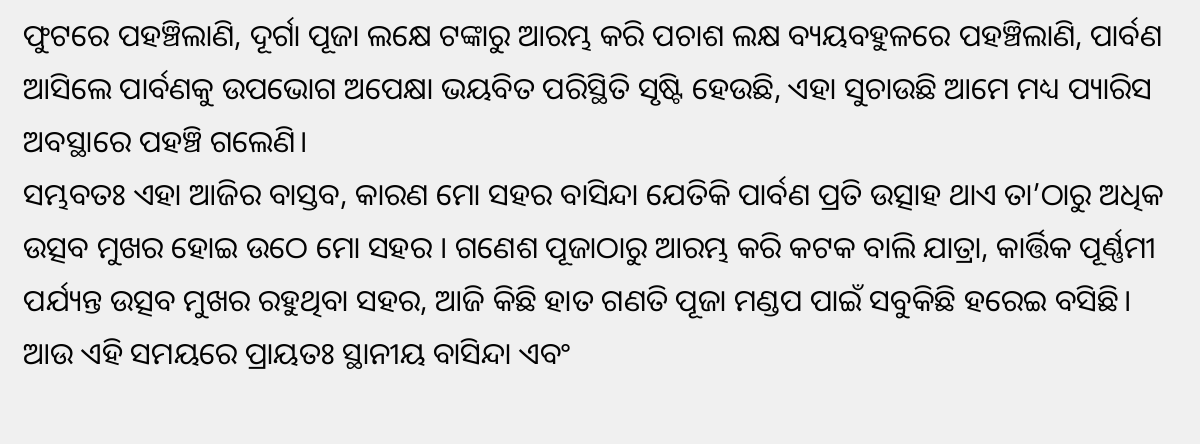ଫୁଟରେ ପହଞ୍ଚିଲାଣି, ଦୂର୍ଗା ପୂଜା ଲକ୍ଷେ ଟଙ୍କାରୁ ଆରମ୍ଭ କରି ପଚାଶ ଲକ୍ଷ ବ୍ୟୟବହୁଳରେ ପହଞ୍ଚିଲାଣି, ପାର୍ବଣ ଆସିଲେ ପାର୍ବଣକୁ ଉପଭୋଗ ଅପେକ୍ଷା ଭୟବିତ ପରିସ୍ଥିତି ସୃଷ୍ଟି ହେଉଛି, ଏହା ସୁଚାଉଛି ଆମେ ମଧ୍ୟ ପ୍ୟାରିସ ଅବସ୍ଥାରେ ପହଞ୍ଚି ଗଲେଣି।
ସମ୍ଭବତଃ ଏହା ଆଜିର ବାସ୍ତବ, କାରଣ ମୋ ସହର ବାସିନ୍ଦା ଯେତିକି ପାର୍ବଣ ପ୍ରତି ଉତ୍ସାହ ଥାଏ ତା’ଠାରୁ ଅଧିକ ଉତ୍ସବ ମୁଖର ହୋଇ ଉଠେ ମୋ ସହର । ଗଣେଶ ପୂଜାଠାରୁ ଆରମ୍ଭ କରି କଟକ ବାଲି ଯାତ୍ରା, କାର୍ତ୍ତିକ ପୂର୍ଣ୍ଣମୀ ପର୍ଯ୍ୟନ୍ତ ଉତ୍ସବ ମୁଖର ରହୁଥିବା ସହର, ଆଜି କିଛି ହାତ ଗଣତି ପୂଜା ମଣ୍ଡପ ପାଇଁ ସବୁକିଛି ହରେଇ ବସିଛି। ଆଉ ଏହି ସମୟରେ ପ୍ରାୟତଃ ସ୍ଥାନୀୟ ବାସିନ୍ଦା ଏବଂ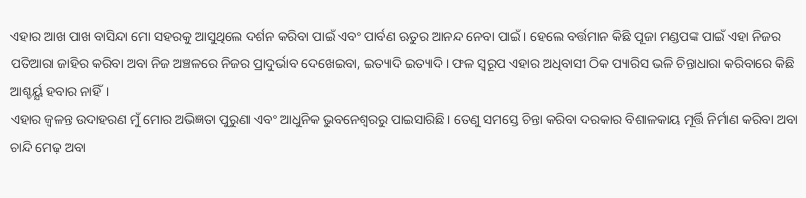ଏହାର ଆଖ ପାଖ ବାସିନ୍ଦା ମୋ ସହରକୁ ଆସୁଥିଲେ ଦର୍ଶନ କରିବା ପାଇଁ ଏବଂ ପାର୍ବଣ ଋତୁର ଆନନ୍ଦ ନେବା ପାଇଁ। ହେଲେ ବର୍ତ୍ତମାନ କିଛି ପୂଜା ମଣ୍ଡପଙ୍କ ପାଇଁ ଏହା ନିଜର ପତିଆରା ଜାହିର କରିବା ଅବା ନିଜ ଅଞ୍ଚଳରେ ନିଜର ପ୍ରାଦୁର୍ଭାବ ଦେଖେଇବା, ଇତ୍ୟାଦି ଇତ୍ୟାଦି। ଫଳ ସ୍ୱରୂପ ଏହାର ଅଧିବାସୀ ଠିକ ପ୍ୟାରିସ ଭଳି ଚିନ୍ତାଧାରା କରିବାରେ କିଛି ଆଶ୍ଚର୍ୟ୍ଯ ହବାର ନାହିଁ।
ଏହାର ଜ୍ୱଳନ୍ତ ଉଦାହରଣ ମୁଁ ମୋର ଅଭିଜ୍ଞତା ପୁରୁଣା ଏବଂ ଆଧୁନିକ ଭୁବନେଶ୍ୱରରୁ ପାଇସାରିଛି। ତେଣୁ ସମସ୍ତେ ଚିନ୍ତା କରିବା ଦରକାର ବିଶାଳକାୟ ମୂର୍ତ୍ତି ନିର୍ମାଣ କରିବା ଅବା ଚାନ୍ଦି ମେଢ଼ ଅବା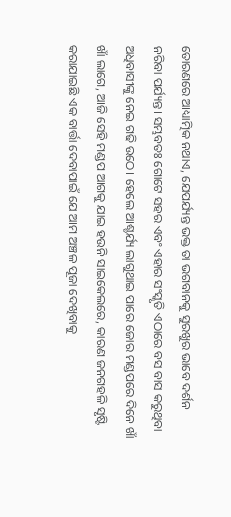ତୋରଣରେ ଆଧ୍ୟାତ୍ମିକ ନଥାଏ, ଯେପର୍ଯ୍ୟନ୍ତ ଭକ୍ତ ତା ଭଗବାନକୁ ସୁରଖୁର ଭାବେ ଦର୍ଶନ ନରିବା ପର୍ଯ୍ୟନ୍ତ। ସମ୍ଭବତଃ ଗୋଟେ ସହର ଏବଂ ଏହାର ସଂସ୍କୃତି ଏଠାରେ ବସ ବାସ କରୁଥିବା ଅଧିବାସୀଙ୍କୁ ନେଇ ଗଢି ଉଠେ। ହେଲେ ଆଶ୍ଚର୍ଯ୍ୟ ଲାଗୁଥାଇ ପାରେ ଜୋର ମଣ୍ଡପରେ ଦିନେ ଖାଁ ଖାଁ ଲାଗେ, ଆଜି ସେହି ମଣ୍ଡପ ଆଗକୁ ଯାଇ ହଉନି ସାଇକେଲରେ, କାରଣ ଜନଗହଳି ସୃଷ୍ଟି କରାଯାଇଛି ଏକ ବାର୍ତ୍ତା ଦେବାପାଇଁ ଯେ ଆମ ଅଞ୍ଚଳ ପୂଜା ଦେଖିବାକୁ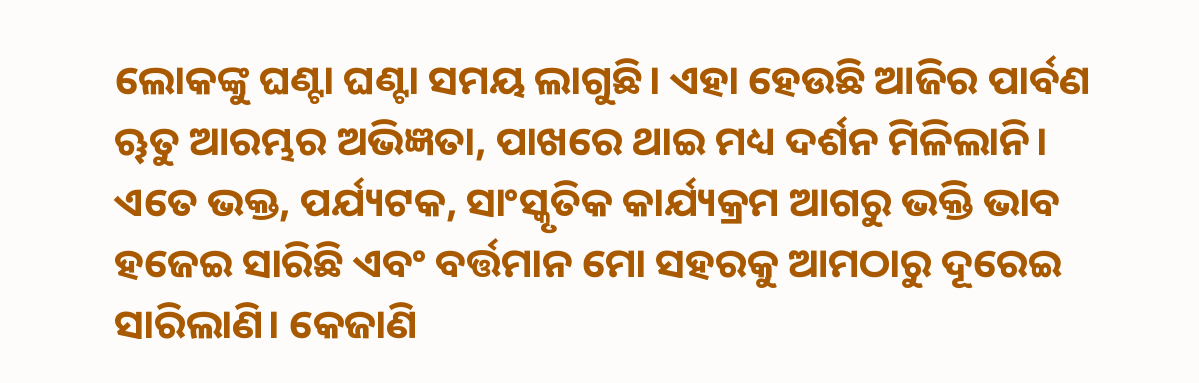ଲୋକଙ୍କୁ ଘଣ୍ଟା ଘଣ୍ଟା ସମୟ ଲାଗୁଛି। ଏହା ହେଉଛି ଆଜିର ପାର୍ବଣ ୠତୁ ଆରମ୍ଭର ଅଭିଜ୍ଞତା, ପାଖରେ ଥାଇ ମଧ୍ୟ ଦର୍ଶନ ମିଳିଲାନି।
ଏତେ ଭକ୍ତ, ପର୍ଯ୍ୟଟକ, ସାଂସ୍କୃତିକ କାର୍ଯ୍ୟକ୍ରମ ଆଗରୁ ଭକ୍ତି ଭାବ ହଜେଇ ସାରିଛି ଏବଂ ବର୍ତ୍ତମାନ ମୋ ସହରକୁ ଆମଠାରୁ ଦୂରେଇ ସାରିଲାଣି। କେଜାଣି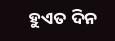ହୁଏତ ଦିନ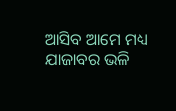ଆସିବ ଆମେ ମଧ୍ୟ ଯାଜାବର ଭଳି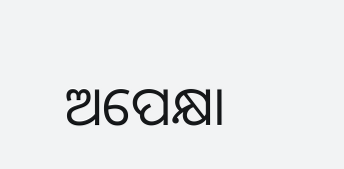ଅପେକ୍ଷା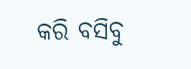କରି ବସିବୁ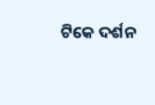ଟିକେ ଦର୍ଶନ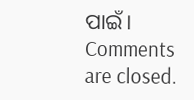ପାଇଁ।
Comments are closed.